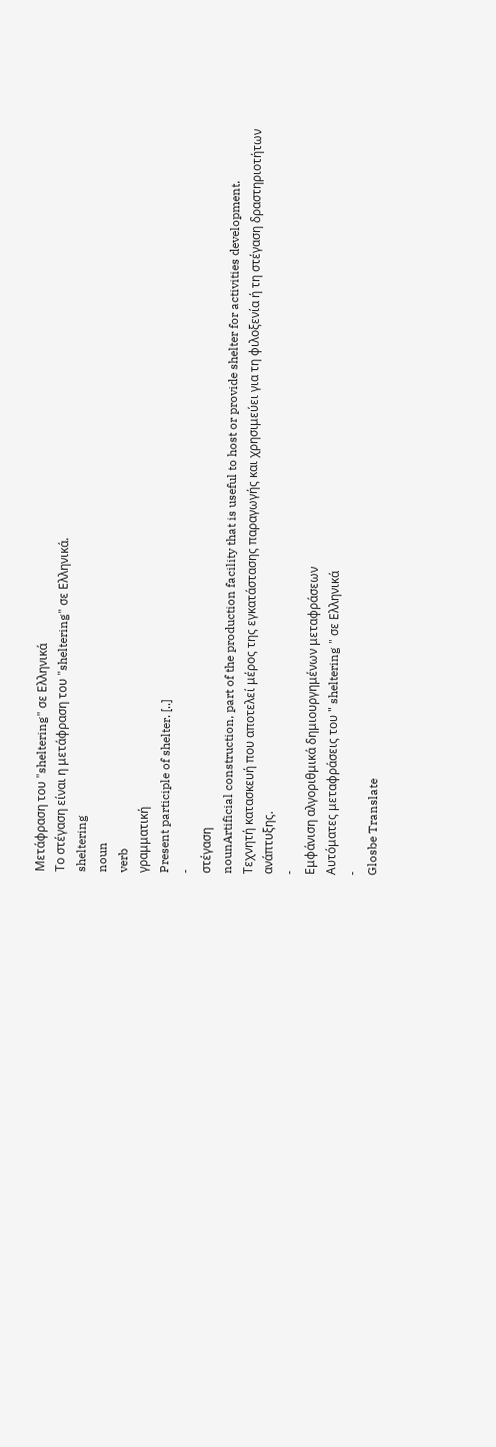Μετάφραση του "sheltering" σε Ελληνικά
Το στέγαση είναι η μετάφραση του "sheltering" σε Ελληνικά.
sheltering
noun
verb
γραμματική
Present participle of shelter. [..]
-
στέγαση
nounArtificial construction, part of the production facility that is useful to host or provide shelter for activities development.
Τεχνητή κατασκευή που αποτελεί μέρος της εγκατάστασης παραγωγής και χρησιμεύει για τη φιλοξενία ή τη στέγαση δραστηριοτήτων ανάπτυξης.
-
Εμφάνιση αλγοριθμικά δημιουργημένων μεταφράσεων
Αυτόματες μεταφράσεις του " sheltering " σε Ελληνικά
-
Glosbe Translate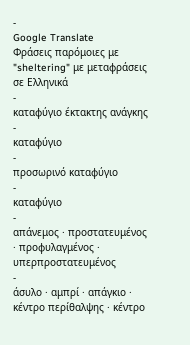-
Google Translate
Φράσεις παρόμοιες με "sheltering" με μεταφράσεις σε Ελληνικά
-
καταφύγιο έκτακτης ανάγκης
-
καταφύγιο
-
προσωρινό καταφύγιο
-
καταφύγιο
-
απάνεμος · προστατευμένος · προφυλαγμένος · υπερπροστατευμένος
-
άσυλο · αμπρί · απάγκιο · κέντρο περίθαλψης · κέντρο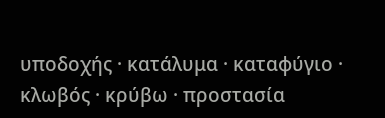υποδοχής · κατάλυμα · καταφύγιο · κλωβός · κρύβω · προστασία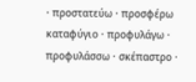· προστατεύω · προσφέρω καταφύγιο · προφυλάγω · προφυλάσσω · σκέπαστρο ·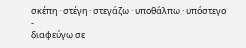σκέπη · στέγη · στεγάζω · υποθάλπω · υπόστεγο
-
διαφεύγω σε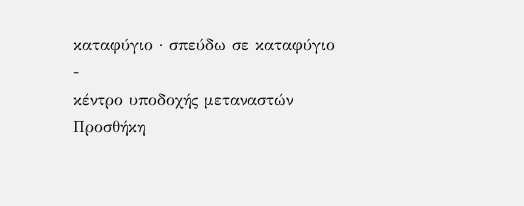καταφύγιο · σπεύδω σε καταφύγιο
-
κέντρο υποδοχής μεταναστών
Προσθήκη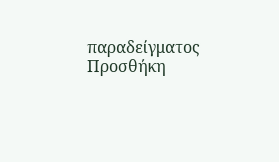παραδείγματος
Προσθήκη